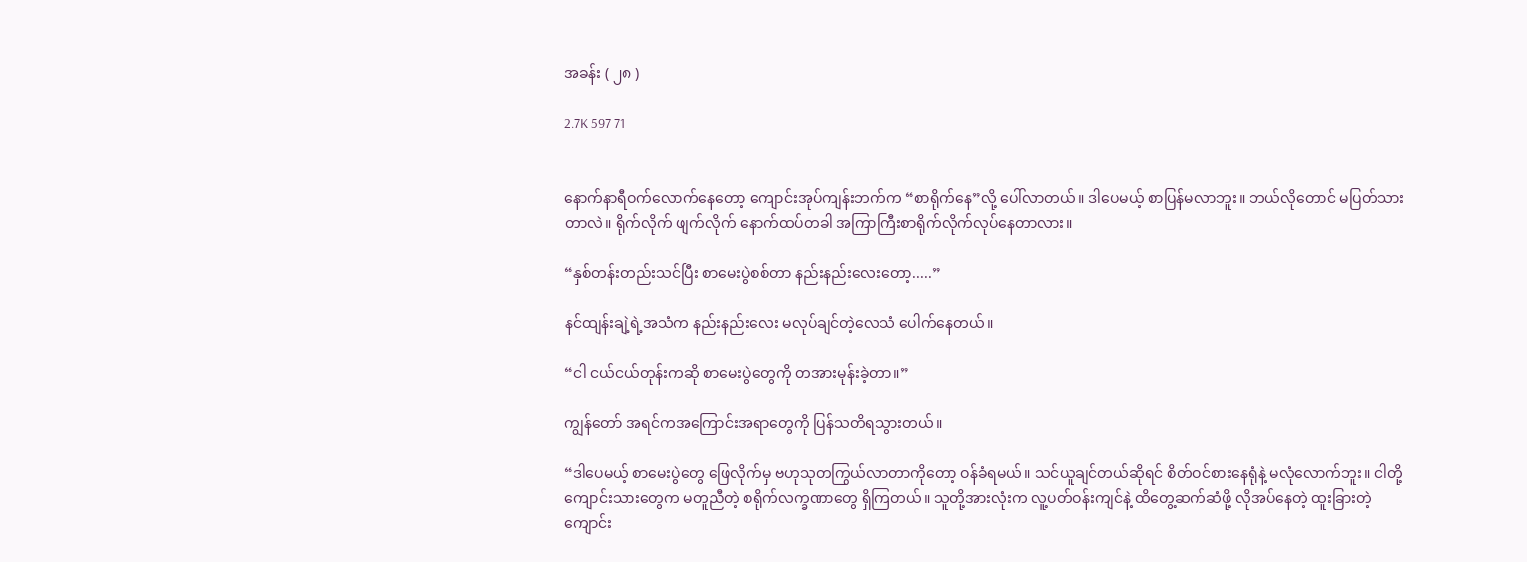အခန်း ( ၂၈ )

2.7K 597 71


နောက်နာရီဝက်လောက်နေတော့ ကျောင်းအုပ်ကျန်းဘက်က “စာရိုက်နေ”လို့ ပေါ်လာတယ်။ ဒါပေမယ့် စာပြန်မလာဘူး။ ဘယ်လိုတောင် မပြတ်သားတာလဲ။ ရိုက်လိုက် ဖျက်လိုက် နောက်ထပ်တခါ အကြာကြီးစာရိုက်လိုက်လုပ်နေတာလား။

“နှစ်တန်းတည်းသင်ပြီး စာမေးပွဲစစ်တာ နည်းနည်းလေးတော့.....”

နင်ထျန်းချဲ့ရဲ့အသံက နည်းနည်းလေး မလုပ်ချင်တဲ့လေသံ ပေါက်နေတယ်။

“ငါ ငယ်ငယ်တုန်းကဆို စာမေးပွဲတွေကို တအားမုန်းခဲ့တာ။”

ကျွန်တော် အရင်ကအကြောင်းအရာတွေကို ပြန်သတိရသွားတယ်။

“ဒါပေမယ့် စာမေးပွဲတွေ ဖြေလိုက်မှ ဗဟုသုတကြွယ်လာတာကိုတော့ ဝန်ခံရမယ်။ သင်ယူချင်တယ်ဆိုရင် စိတ်ဝင်စားနေရုံနဲ့ မလုံလောက်ဘူး။ ငါတို့ကျောင်းသားတွေက မတူညီတဲ့ စရိုက်လက္ခဏာတွေ ရှိကြတယ်။ သူတို့အားလုံးက လူ့ပတ်ဝန်းကျင်နဲ့ ထိတွေ့ဆက်ဆံဖို့ လိုအပ်နေတဲ့ ထူးခြားတဲ့ ကျောင်း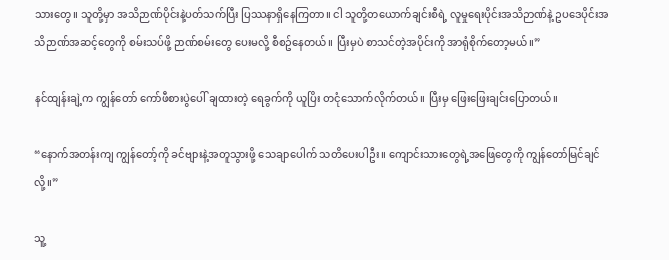သားတွေ။ သူတို့မှာ အသိဉာဏ်ပိုင်းနဲ့ပတ်သက်ပြီး ပြဿနာရှိနေကြတာ။ ငါ သူတို့တယောက်ချင်းစီရဲ့ လူမှုရေးပိုင်းအသိဉာဏ်နဲ့ ဥပဒေပိုင်းအသိဉာဏ်အဆင့်တွေကို စမ်းသပ်ဖို့ ဉာဏ်စမ်းတွေ ပေးမလို့ စီစဥ်နေတယ်။ ပြီးမှပဲ စာသင်တဲ့အပိုင်းကို အာရုံစိုက်တော့မယ်။”

နင်ထျန်းချဲ့က ကျွန်တော် ကော်ဖီစားပွဲပေါ် ချထားတဲ့ ရေခွက်ကို ယူပြိး တငုံသောက်လိုက်တယ်။ ပြီးမှ ဖြေးဖြေးချင်းပြောတယ်။

“နောက်အတန်းကျ ကျွန်တော့်ကို ခင်‌ဗျားနဲ့အတူသွားဖို့ သေချာပေါက် သတိပေးပါဦး။ ကျောင်းသားတွေရဲ့အဖြေတွေကို ကျွန်တော်မြင်ချင်လို့။”

သူ့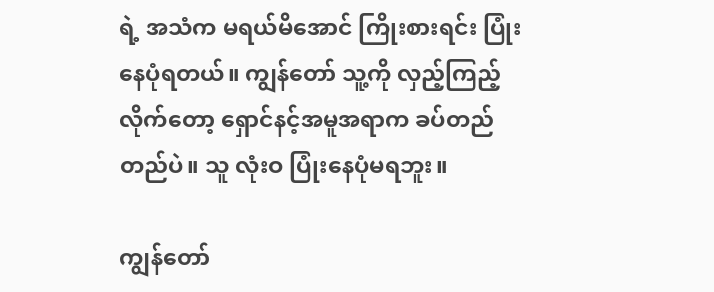ရဲ့ အသံက မရယ်မိ‌အောင် ကြိုးစားရင်း ပြုံးနေပုံရတယ်။ ကျွန်တော် သူ့ကို လှည့်ကြည့်လိုက်တော့ ရှောင်နင့်အမူအရာက ခပ်တည်တည်ပဲ။ သူ လုံးဝ ပြုံးနေပုံမရဘူး။

ကျွန်တော်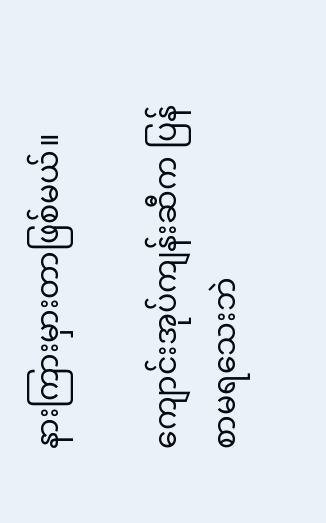နားကြားမှားတာဖြစ်မယ်။

ကျောင်းအုပ်ကျန်းဆီက ပြန်စာမရသေးဘဲ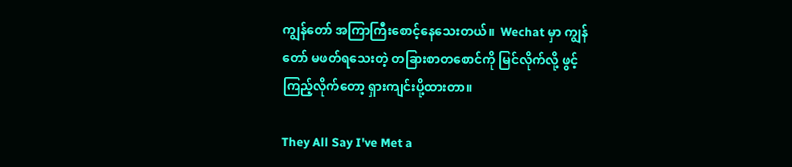ကျွန်တော် အကြာကြီးစောင့်နေသေးတယ်။  Wechat မှာ ကျွန်တော် မဖတ်ရသေးတဲ့ တခြားစာတစောင်ကို မြင်လိုက်လို့ ဖွင့်ကြည့်လိုက်တော့ ရှားကျင်းပို့ထားတာ။

They All Say I've Met a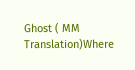Ghost ( MM Translation)Where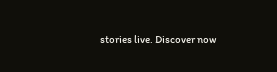stories live. Discover now